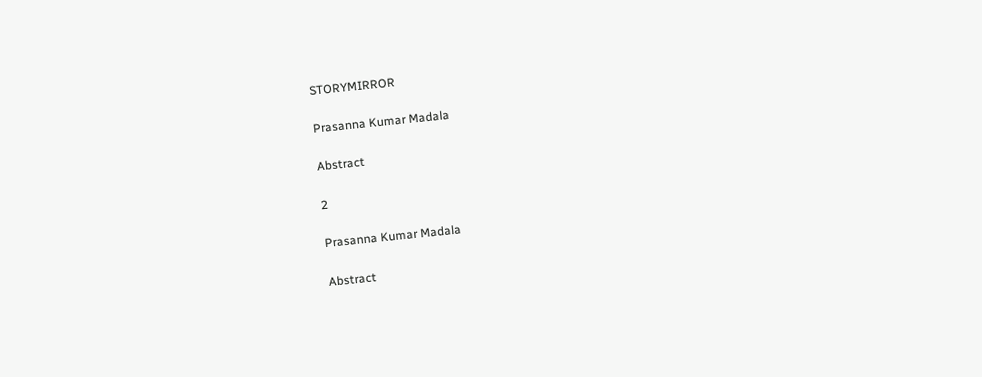STORYMIRROR

Prasanna Kumar Madala

Abstract

2

Prasanna Kumar Madala

Abstract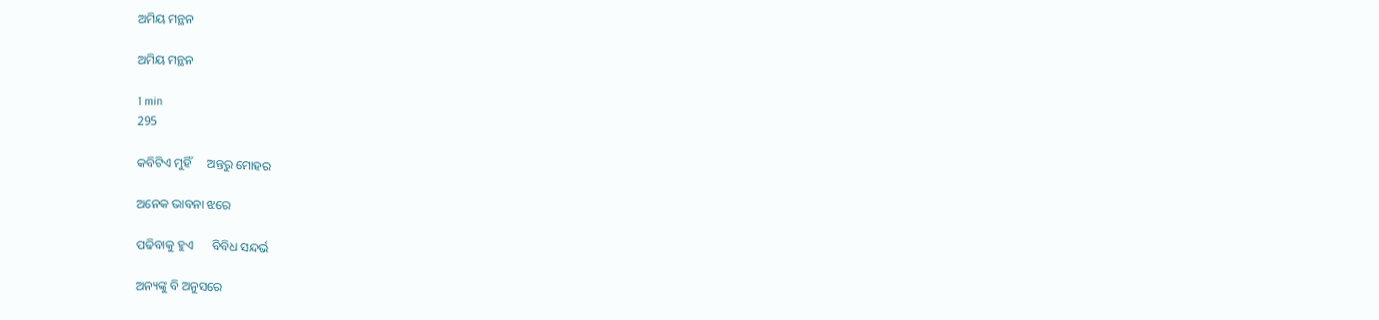ଅମିୟ ମନ୍ଥନ

ଅମିୟ ମନ୍ଥନ

1 min
295

କବିଟିଏ ମୁହିଁ     ଅନ୍ତରୁ ମୋହର

ଅନେକ ଭାବନା ଝରେ

ପଢିବାକୁ ହୁଏ      ବିବିଧ ସନ୍ଦର୍ଭ

ଅନ୍ୟଙ୍କୁ ବି ଅନୁସରେ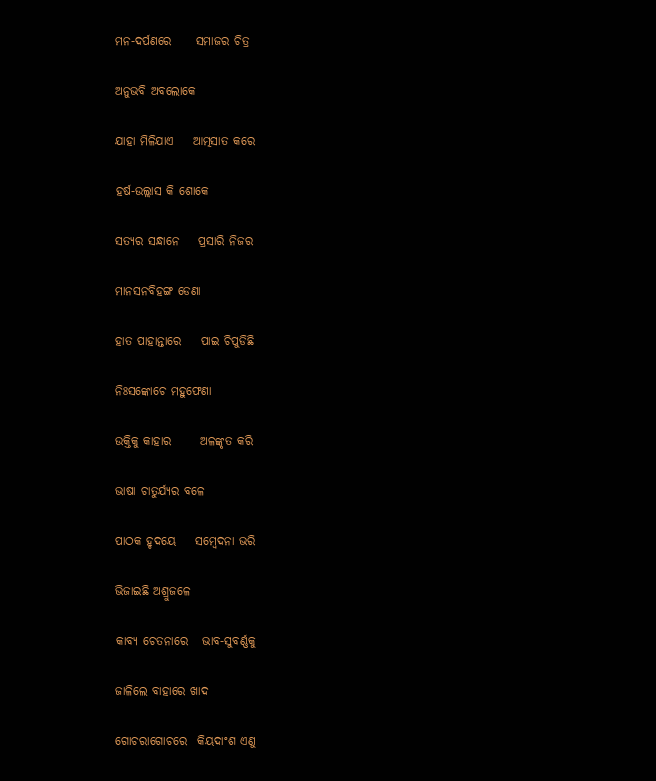ମନ-ଦର୍ପଣରେ     ସମାଜର ଚିତ୍ର

ଅନୁଭବି ଅବଲୋକେ

ଯାହା ମିଳିଯାଏ    ଆତ୍ମସାତ କରେ

ହର୍ଷ-ଉଲ୍ଲାସ କି ଶୋକେ

ସତ୍ୟର ସନ୍ଧାନେ    ପ୍ରସାରି ନିଜର

ମାନସନବିହଙ୍ଗ ଡେଣା

ହାତ ପାହାନ୍ତାରେ    ପାଇ ଚିପୁଡିଛି

ନିଃସଙ୍କୋଚେ ମହୁଫେଣା

ଉକ୍ତିକୁ କାହାର      ଅଳଙ୍କୃତ କରି

ଭାଷା ଚାତୁର୍ଯ୍ୟର ବଳେ

ପାଠକ ହୃଦୟେ    ସମ୍ବେଦନା ଭରି

ଭିଜାଇଛି ଅଶ୍ରୁଜଳେ

କାବ୍ୟ ଚେତନାରେ   ଭାବ-ସୁବର୍ଣ୍ଣକୁ

ଜାଳିଲେ ବାହାରେ ଖାଦ

ଗୋଚରାଗୋଚରେ  କିୟଦାଂଶ ଏଣୁ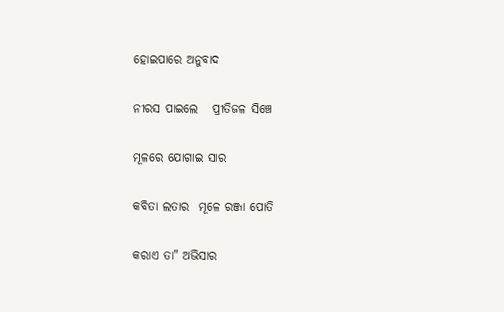ହୋଇପାରେ ଅନୁବାଦ

ନୀରସ ପାଇଲେ   ପ୍ରୀତିଜଳ ସିଞ୍ଚେ

ମୂଳରେ ଯୋଗାଇ ସାର

କବିତା ଲତାର  ମୂଳେ ରଞ୍ଜା ପୋତି

କରାଏ ତା" ଅଭିସାର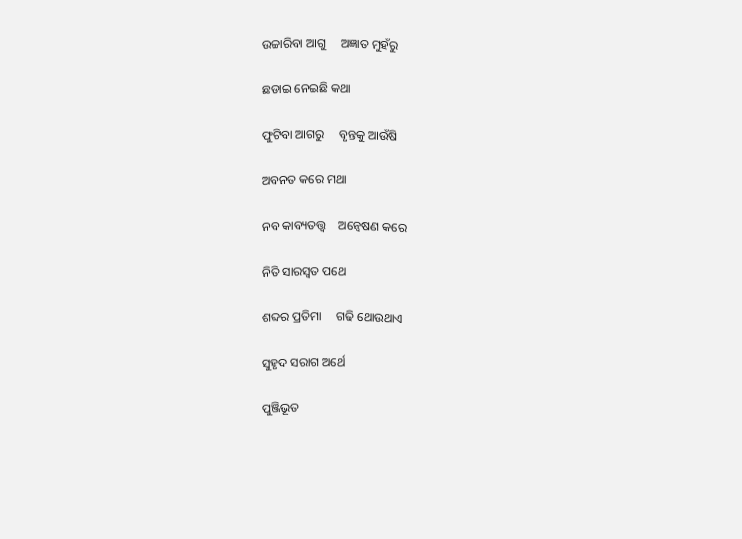ଉଚ୍ଚାରିବା ଆଗୁ     ଅଜ୍ଞାତ ମୁହଁରୁ

ଛଡାଇ ନେଇଛି କଥା

ଫୁଟିବା ଆଗରୁ     ବୃନ୍ତକୁ ଆଉଁଷି

ଅବନତ କରେ ମଥା

ନବ କାବ୍ୟତତ୍ତ୍ବ    ଅନ୍ବେଷଣ କରେ

ନିତି ସାରସ୍ୱତ ପଥେ

ଶବ୍ଦର ପ୍ରତିମା     ଗଢି ଥୋଉଥାଏ

ସୁହୃଦ ସରାଗ ଅର୍ଥେ

ପୁଞ୍ଜିଭୂତ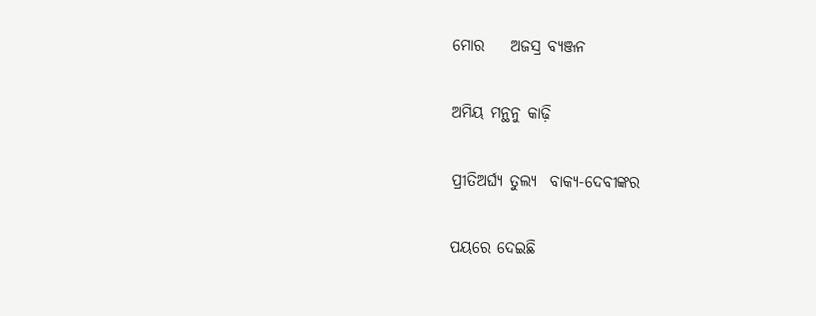ମୋର    ଅଜସ୍ର ବ୍ୟଞ୍ଜନ

ଅମିୟ ମନ୍ଥନୁ କାଢ଼ି

ପ୍ରୀତିଅର୍ଘ୍ୟ ତୁଲ୍ୟ  ବାକ୍ୟ-ଦେବୀଙ୍କର

ପୟରେ ଦେଇଛି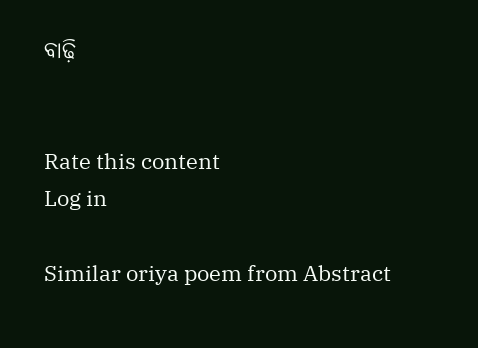ବାଢ଼ି


Rate this content
Log in

Similar oriya poem from Abstract